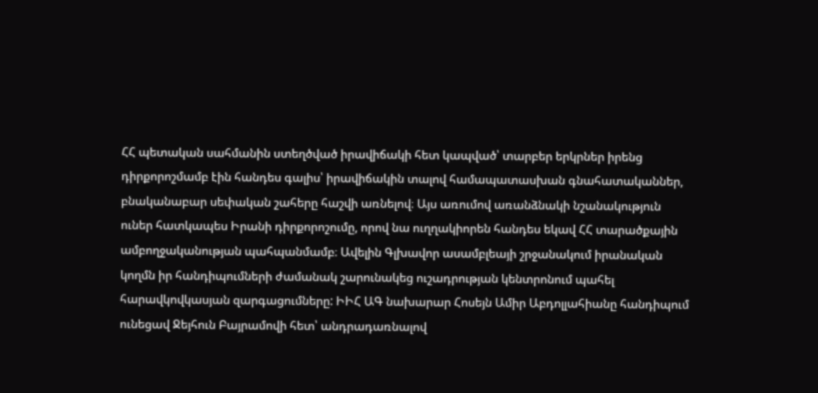ՀՀ պետական սահմանին ստեղծված իրավիճակի հետ կապված՝ տարբեր երկրներ իրենց դիրքորոշմամբ էին հանդես գալիս՝ իրավիճակին տալով համապատասխան գնահատականներ, բնականաբար սեփական շահերը հաշվի առնելով։ Այս առումով առանձնակի նշանակություն ուներ հատկապես Իրանի դիրքորոշումը, որով նա ուղղակիորեն հանդես եկավ ՀՀ տարածքային ամբողջականության պահպանմամբ։ Ավելին Գլխավոր ասամբլեայի շրջանակում իրանական կողմն իր հանդիպումների ժամանակ շարունակեց ուշադրության կենտրոնում պահել հարավկովկասյան զարգացումները: ԻԻՀ ԱԳ նախարար Հոսեյն Ամիր Աբդոլլահիանը հանդիպում ունեցավ Ջեյհուն Բայրամովի հետ՝ անդրադառնալով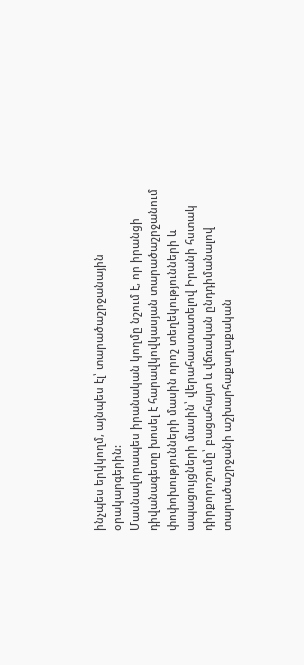ինչպես երկկողմ, այնպես էլ՝ տարածաշրջանային օրակարգերին:
Մասնավորապես իրանական կողմը նշում է, որ իրանցի դիվանագետը խոսել է հարավկովկասյան տարածաշրջանում փոփոխությունների մասին որոշ տեղեկությունների և ապացույցների մասին՝ վերահաստատելով Իրանի հստակ դիրքորոշումը՝ բացահայտ և վճռական ընդդիմանալով տարածաշրջանի աշխարհաքաղաքական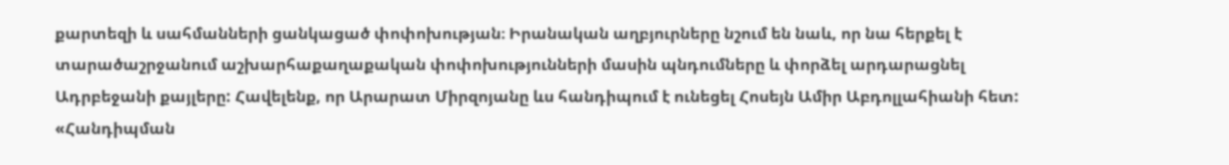քարտեզի և սահմանների ցանկացած փոփոխության։ Իրանական աղբյուրները նշում են նաև, որ նա հերքել է տարածաշրջանում աշխարհաքաղաքական փոփոխությունների մասին պնդումները և փորձել արդարացնել Ադրբեջանի քայլերը: Հավելենք, որ Արարատ Միրզոյանը ևս հանդիպում է ունեցել Հոսեյն Ամիր Աբդոլլահիանի հետ: «Հանդիպման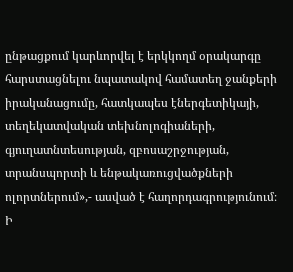ընթացքում կարևորվել է երկկողմ օրակարգը հարստացնելու նպատակով համատեղ ջանքերի իրականացումը, հատկապես էներգետիկայի, տեղեկատվական տեխնոլոգիաների, գյուղատնտեսության, զբոսաշրջության, տրանսպորտի և ենթակառուցվածքների ոլորտներում»,- ասված է հաղորդագրությունում։
Ի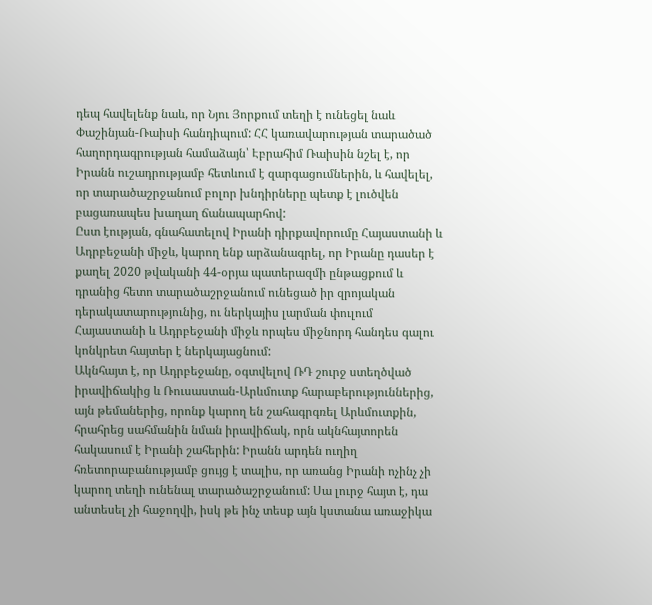դեպ հավելենք նաև, որ Նյու Յորքում տեղի է ունեցել նաև Փաշինյան-Ռաիսի հանդիպում: ՀՀ կառավարության տարածած հաղորդագրության համաձայն՝ Էբրահիմ Ռաիսին նշել է, որ Իրանն ուշադրությամբ հետևում է զարգացումներին, և հավելել, որ տարածաշրջանում բոլոր խնդիրները պետք է լուծվեն բացառապես խաղաղ ճանապարհով:
Ըստ էության, գնահատելով Իրանի դիրքավորումը Հայաստանի և Ադրբեջանի միջև, կարող ենք արձանագրել, որ Իրանը դասեր է քաղել 2020 թվականի 44-օրյա պատերազմի ընթացքում և դրանից հետո տարածաշրջանում ունեցած իր զրոյական դերակատարությունից, ու ներկայիս լարման փուլում Հայաստանի և Ադրբեջանի միջև որպես միջնորդ հանդես գալու կոնկրետ հայտեր է ներկայացնում:
Ակնհայտ է, որ Ադրբեջանը, օգտվելով ՌԴ շուրջ ստեղծված իրավիճակից և Ռուսաստան-Արևմուտք հարաբերություններից, այն թեմաներից, որոնք կարող են շահագրգռել Արևմուտքին, հրահրեց սահմանին նման իրավիճակ, որն ակնհայտորեն հակասում է Իրանի շահերին: Իրանն արդեն ուղիղ հռետորաբանությամբ ցույց է տալիս, որ առանց Իրանի ոչինչ չի կարող տեղի ունենալ տարածաշրջանում: Սա լուրջ հայտ է, դա անտեսել չի հաջողվի, իսկ թե ինչ տեսք այն կստանա առաջիկա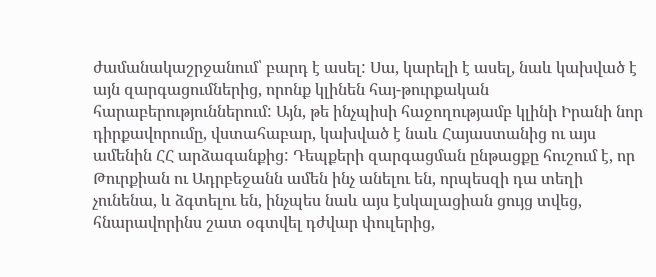ժամանակաշրջանում՝ բարդ է ասել: Սա, կարելի է ասել, նաև կախված է այն զարգացումներից, որոնք կլինեն հայ-թուրքական հարաբերություններում: Այն, թե ինչպիսի հաջողությամբ կլինի Իրանի նոր դիրքավորումը, վստահաբար, կախված է նաև Հայաստանից ու այս ամենին ՀՀ արձագանքից: Դեպքերի զարգացման ընթացքը հուշում է, որ Թուրքիան ու Ադրբեջանն ամեն ինչ անելու են, որպեսզի դա տեղի չունենա, և ձգտելու են, ինչպես նաև այս էսկալացիան ցույց տվեց, հնարավորինս շատ օգտվել դժվար փուլերից,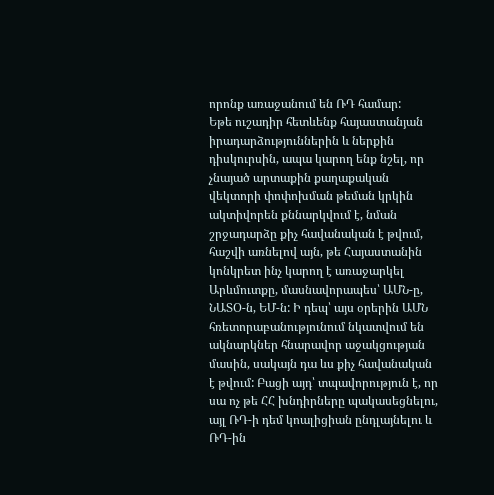որոնք առաջանում են ՌԴ համար:
Եթե ուշադիր հետևենք հայաստանյան իրադարձություններին և ներքին դիսկուրսին, ապա կարող ենք նշել, որ չնայած արտաքին քաղաքական վեկտորի փոփոխման թեման կրկին ակտիվորեն քննարկվում է, նման շրջադարձը քիչ հավանական է թվում, հաշվի առնելով այն, թե Հայաստանին կոնկրետ ինչ կարող է առաջարկել Արևմուտքը, մասնավորապես՝ ԱՄՆ-ը, ՆԱՏՕ-ն, ԵՄ-ն: Ի դեպ՝ այս օրերին ԱՄՆ հռետորաբանությունում նկատվում են ակնարկներ հնարավոր աջակցության մասին, սակայն դա ևս քիչ հավանական է թվում: Բացի այդ՝ տպավորություն է, որ սա ոչ թե ՀՀ խնդիրները պակասեցնելու, այլ ՌԴ-ի դեմ կոալիցիան ընդլայնելու և ՌԴ-ին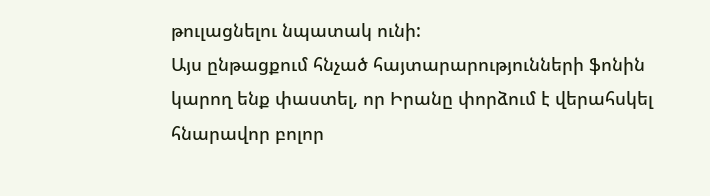թուլացնելու նպատակ ունի:
Այս ընթացքում հնչած հայտարարությունների ֆոնին կարող ենք փաստել, որ Իրանը փորձում է վերահսկել հնարավոր բոլոր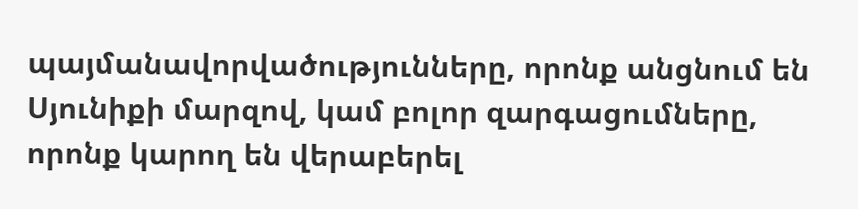պայմանավորվածությունները, որոնք անցնում են Սյունիքի մարզով, կամ բոլոր զարգացումները, որոնք կարող են վերաբերել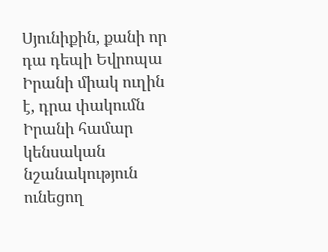Սյունիքին, քանի որ դա դեպի Եվրոպա Իրանի միակ ուղին է, դրա փակումն Իրանի համար կենսական նշանակություն ունեցող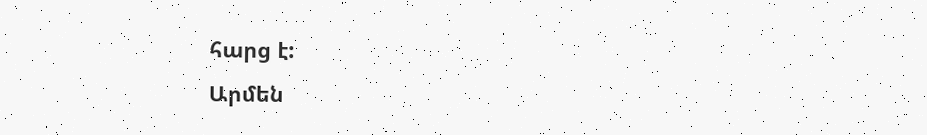հարց է:
Արմեն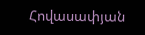Հովասափյան